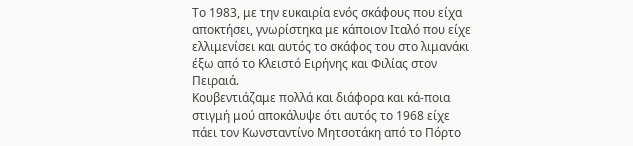Το 1983, με την ευκαιρία ενός σκάφους που είχα αποκτήσει, γνωρίστηκα με κάποιον Ιταλό που είχε ελλιμενίσει και αυτός το σκάφος του στο λιμανάκι έξω από το Κλειστό Ειρήνης και Φιλίας στον Πειραιά.
Κουβεντιάζαμε πολλά και διάφορα και κά-ποια στιγμή μού αποκάλυψε ότι αυτός το 1968 είχε πάει τον Κωνσταντίνο Μητσοτάκη από το Πόρτο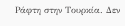Ράφτη στην Τουρκία. Δεν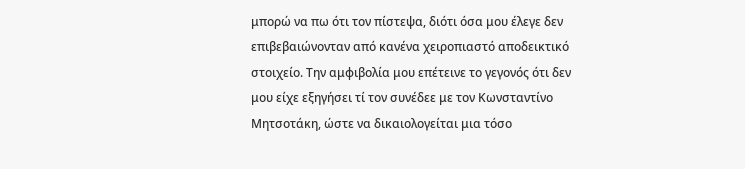μπορώ να πω ότι τον πίστεψα, διότι όσα μου έλεγε δεν επιβεβαιώνονταν από κανένα χειροπιαστό αποδεικτικό στοιχείο. Την αμφιβολία μου επέτεινε το γεγονός ότι δεν μου είχε εξηγήσει τί τον συνέδεε με τον Κωνσταντίνο Μητσοτάκη, ώστε να δικαιολογείται μια τόσο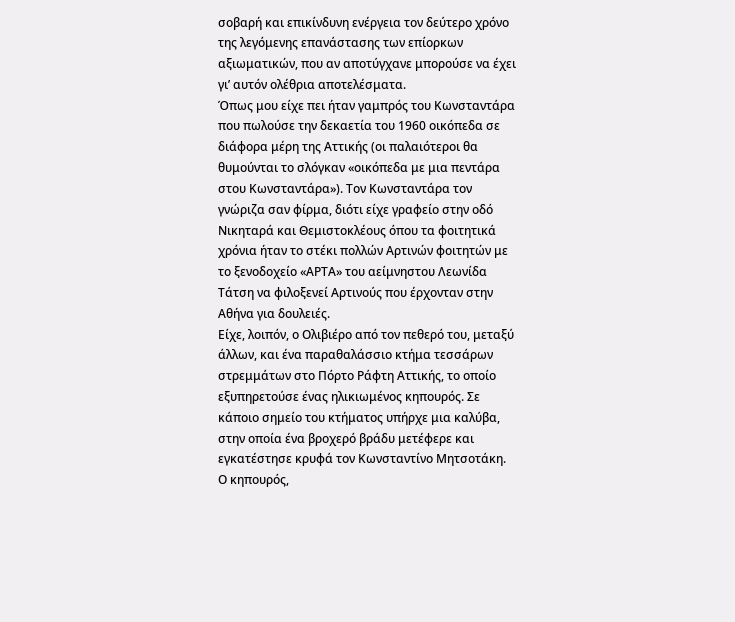σοβαρή και επικίνδυνη ενέργεια τον δεύτερο χρόνο της λεγόμενης επανάστασης των επίορκων αξιωματικών, που αν αποτύγχανε μπορούσε να έχει γι’ αυτόν ολέθρια αποτελέσματα.
Όπως μου είχε πει ήταν γαμπρός του Κωνσταντάρα που πωλούσε την δεκαετία του 1960 οικόπεδα σε διάφορα μέρη της Αττικής (οι παλαιότεροι θα θυμούνται το σλόγκαν «οικόπεδα με μια πεντάρα στου Κωνσταντάρα»). Τον Κωνσταντάρα τον γνώριζα σαν φίρμα, διότι είχε γραφείο στην οδό Νικηταρά και Θεμιστοκλέους όπου τα φοιτητικά χρόνια ήταν το στέκι πολλών Αρτινών φοιτητών με το ξενοδοχείο «ΑΡΤΑ» του αείμνηστου Λεωνίδα Τάτση να φιλοξενεί Αρτινούς που έρχονταν στην Αθήνα για δουλειές.
Είχε, λοιπόν, ο Ολιβιέρο από τον πεθερό του, μεταξύ άλλων, και ένα παραθαλάσσιο κτήμα τεσσάρων στρεμμάτων στο Πόρτο Ράφτη Αττικής, το οποίο εξυπηρετούσε ένας ηλικιωμένος κηπουρός. Σε κάποιο σημείο του κτήματος υπήρχε μια καλύβα, στην οποία ένα βροχερό βράδυ μετέφερε και εγκατέστησε κρυφά τον Κωνσταντίνο Μητσοτάκη. Ο κηπουρός,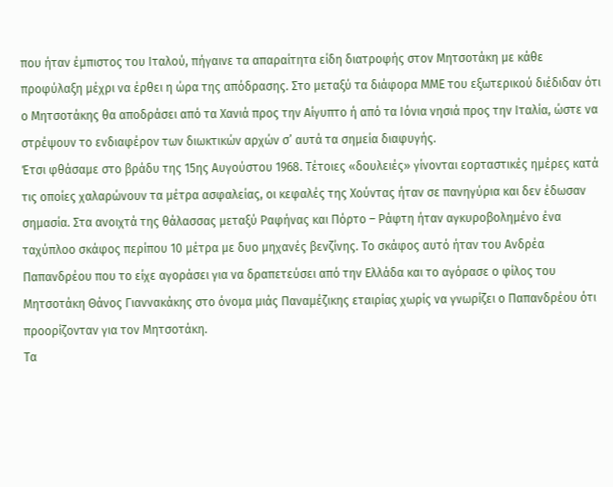που ήταν έμπιστος του Ιταλού, πήγαινε τα απαραίτητα είδη διατροφής στον Μητσοτάκη με κάθε προφύλαξη μέχρι να έρθει η ώρα της απόδρασης. Στο μεταξύ τα διάφορα ΜΜΕ του εξωτερικού διέδιδαν ότι ο Μητσοτάκης θα αποδράσει από τα Χανιά προς την Αίγυπτο ή από τα Ιόνια νησιά προς την Ιταλία, ώστε να στρέψουν το ενδιαφέρον των διωκτικών αρχών σ’ αυτά τα σημεία διαφυγής.
Έτσι φθάσαμε στο βράδυ της 15ης Αυγούστου 1968. Τέτοιες «δουλειές» γίνονται εορταστικές ημέρες κατά τις οποίες χαλαρώνουν τα μέτρα ασφαλείας, οι κεφαλές της Χούντας ήταν σε πανηγύρια και δεν έδωσαν σημασία. Στα ανοιχτά της θάλασσας μεταξύ Ραφήνας και Πόρτο – Ράφτη ήταν αγκυροβολημένο ένα ταχύπλοο σκάφος περίπου 10 μέτρα με δυο μηχανές βενζίνης. Το σκάφος αυτό ήταν του Ανδρέα Παπανδρέου που το είχε αγοράσει για να δραπετεύσει από την Ελλάδα και το αγόρασε ο φίλος του Μητσοτάκη Θάνος Γιαννακάκης στο όνομα μιάς Παναμέζικης εταιρίας χωρίς να γνωρίζει ο Παπανδρέου ότι προορίζονταν για τον Μητσοτάκη.
Τα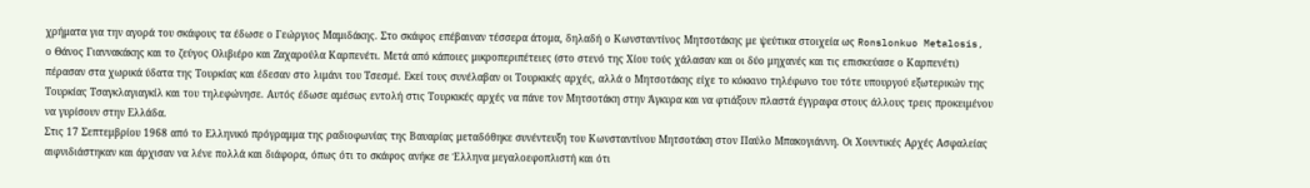χρήματα για την αγορά του σκάφους τα έδωσε ο Γεώργιος Μαμιδάκης. Στο σκάφος επέβαιναν τέσσερα άτομα, δηλαδή ο Κωνσταντίνος Μητσοτάκης με ψεύτικα στοιχεία ως Ronslonkuo Metalosis, ο Θάνος Γιαννακάκης και το ζεύγος Ολιβιέρο και Ζαχαρούλα Καρπενέτι. Μετά από κάποιες μικροπεριπέτειες (στο στενό της Χίου τούς χάλασαν και οι δύο μηχανές και τις επισκεύασε ο Καρπενέτι) πέρασαν στα χωρικά ύδατα της Τουρκίας και έδεσαν στο λιμάνι του Τσεσμέ. Εκεί τους συνέλαβαν οι Τουρκικές αρχές, αλλά ο Μητσοτάκης είχε το κόκκινο τηλέφωνο του τότε υπουργού εξωτερικών της Τουρκίας Τσαγκλαγιαγκίλ και του τηλεφώνησε. Αυτός έδωσε αμέσως εντολή στις Τουρκικές αρχές να πάνε τον Μητσοτάκη στην Άγκυρα και να φτιάξουν πλαστά έγγραφα στους άλλους τρεις προκειμένου να γυρίσουν στην Ελλάδα.
Στις 17 Σεπτεμβρίου 1968 από το Ελληνικό πρόγραμμα της ραδιοφωνίας της Βαυαρίας μεταδόθηκε συνέντευξη του Κωνσταντίνου Μητσοτάκη στον Παύλο Μπακογιάννη. Οι Χουντικές Αρχές Ασφαλείας αιφνιδιάστηκαν και άρχισαν να λένε πολλά και διάφορα, όπως ότι το σκάφος ανήκε σε Έλληνα μεγαλοεφοπλιστή και ότι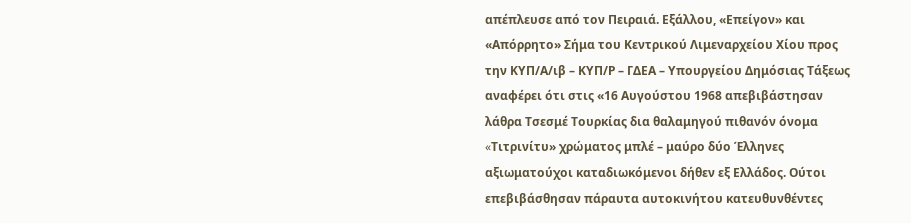απέπλευσε από τον Πειραιά. Εξάλλου, «Επείγον» και «Απόρρητο» Σήμα του Κεντρικού Λιμεναρχείου Χίου προς την ΚΥΠ/Α/ιβ – ΚΥΠ/Ρ – ΓΔΕΑ – Υπουργείου Δημόσιας Τάξεως αναφέρει ότι στις «16 Αυγούστου 1968 απεβιβάστησαν λάθρα Τσεσμέ Τουρκίας δια θαλαμηγού πιθανόν όνομα «Tιτρινίτυ» χρώματος μπλέ – μαύρο δύο Έλληνες αξιωματούχοι καταδιωκόμενοι δήθεν εξ Ελλάδος. Ούτοι επεβιβάσθησαν πάραυτα αυτοκινήτου κατευθυνθέντες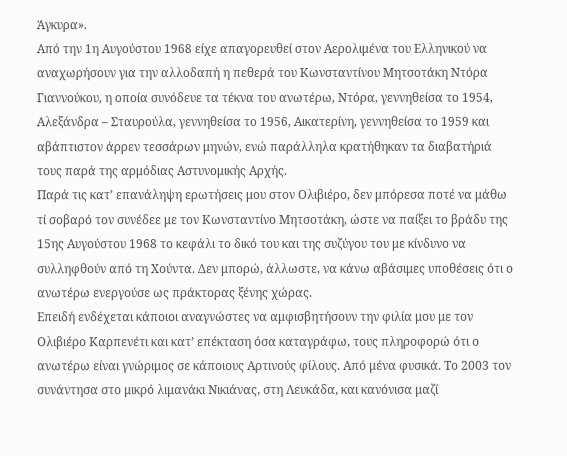Άγκυρα».
Από την 1η Αυγούστου 1968 είχε απαγορευθεί στον Αερολιμένα του Ελληνικού να αναχωρήσουν για την αλλοδαπή η πεθερά του Κωνσταντίνου Μητσοτάκη Ντόρα Γιαννούκου, η οποία συνόδευε τα τέκνα του ανωτέρω, Ντόρα, γεννηθείσα το 1954, Αλεξάνδρα – Σταυρούλα, γεννηθείσα το 1956, Αικατερίνη, γεννηθείσα το 1959 και αβάπτιστον άρρεν τεσσάρων μηνών, ενώ παράλληλα κρατήθηκαν τα διαβατήριά τους παρά της αρμόδιας Αστυνομικής Αρχής.
Παρά τις κατ’ επανάληψη ερωτήσεις μου στον Ολιβιέρο, δεν μπόρεσα ποτέ να μάθω τί σοβαρό τον συνέδεε με τον Κωνσταντίνο Μητσοτάκη, ώστε να παίξει το βράδυ της 15ης Αυγούστου 1968 το κεφάλι το δικό του και της συζύγου του με κίνδυνο να συλληφθούν από τη Χούντα. Δεν μπορώ, άλλωστε, να κάνω αβάσιμες υποθέσεις ότι ο ανωτέρω ενεργούσε ως πράκτορας ξένης χώρας.
Επειδή ενδέχεται κάποιοι αναγνώστες να αμφισβητήσουν την φιλία μου με τον Ολιβιέρο Καρπενέτι και κατ’ επέκταση όσα καταγράφω, τους πληροφορώ ότι ο ανωτέρω είναι γνώριμος σε κάποιους Αρτινούς φίλους. Από μένα φυσικά. Το 2003 τον συνάντησα στο μικρό λιμανάκι Νικιάνας, στη Λευκάδα, και κανόνισα μαζί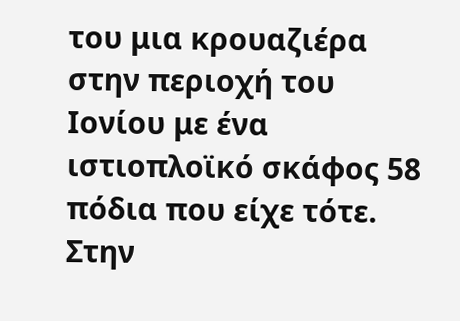του μια κρουαζιέρα στην περιοχή του Ιονίου με ένα ιστιοπλοϊκό σκάφος 58 πόδια που είχε τότε. Στην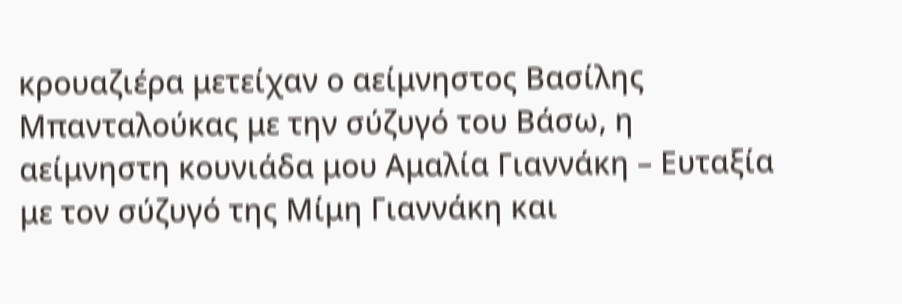κρουαζιέρα μετείχαν ο αείμνηστος Βασίλης Μπανταλούκας με την σύζυγό του Βάσω, η αείμνηστη κουνιάδα μου Αμαλία Γιαννάκη – Ευταξία με τον σύζυγό της Μίμη Γιαννάκη και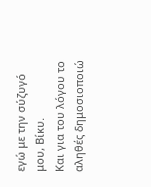εγώ με την σύζυγό μου, Βίκυ.
Και για του λόγου το αληθές δημοσιοποιώ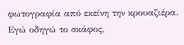φωτογραφία από εκείνη την κρουαζιέρα. Εγώ οδηγώ το σκάφος,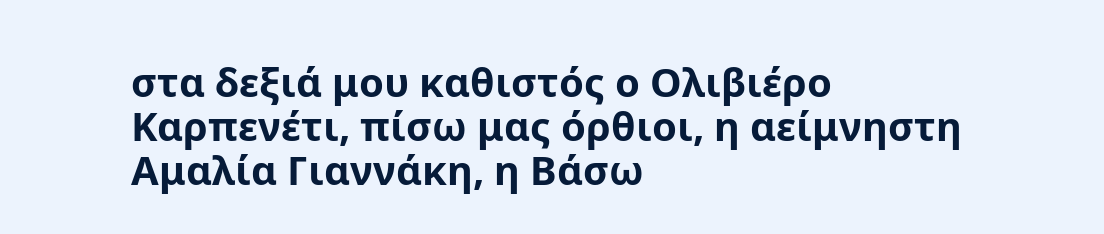στα δεξιά μου καθιστός ο Ολιβιέρο Καρπενέτι, πίσω μας όρθιοι, η αείμνηστη Αμαλία Γιαννάκη, η Βάσω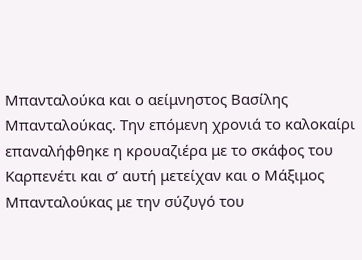Μπανταλούκα και ο αείμνηστος Βασίλης Μπανταλούκας. Την επόμενη χρονιά το καλοκαίρι επαναλήφθηκε η κρουαζιέρα με το σκάφος του Καρπενέτι και σ’ αυτή μετείχαν και ο Μάξιμος Μπανταλούκας με την σύζυγό του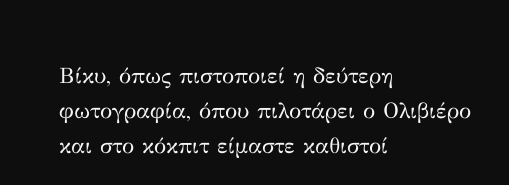Βίκυ, όπως πιστοποιεί η δεύτερη φωτογραφία, όπου πιλοτάρει ο Ολιβιέρο και στο κόκπιτ είμαστε καθιστοί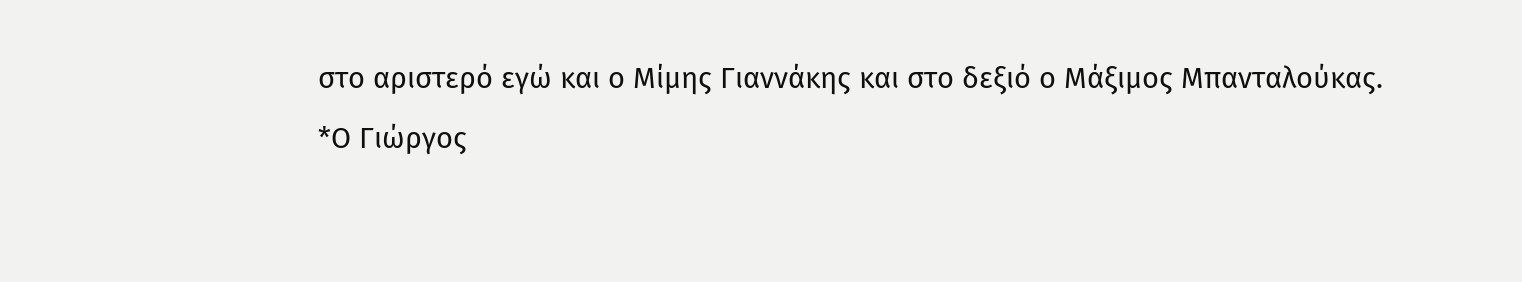στο αριστερό εγώ και ο Μίμης Γιαννάκης και στο δεξιό ο Μάξιμος Μπανταλούκας.
*Ο Γιώργος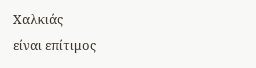Χαλκιάς
είναι επίτιμος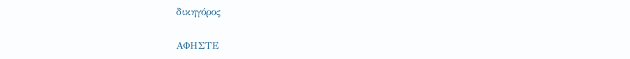δικηγόρος

ΑΦΗΣΤΕ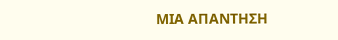ΜΙΑ ΑΠΑΝΤΗΣΗ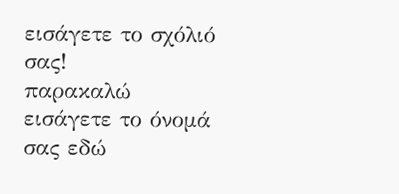εισάγετε το σχόλιό σας!
παρακαλώ εισάγετε το όνομά σας εδώ